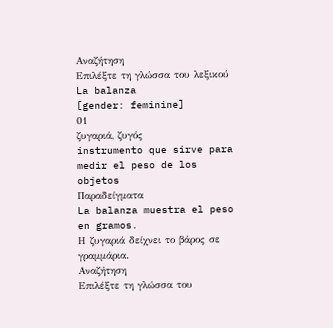Αναζήτηση
Επιλέξτε τη γλώσσα του λεξικού
La balanza
[gender: feminine]
01
ζυγαριά, ζυγός
instrumento que sirve para medir el peso de los objetos
Παραδείγματα
La balanza muestra el peso en gramos.
Η ζυγαριά δείχνει το βάρος σε γραμμάρια.
Αναζήτηση
Επιλέξτε τη γλώσσα του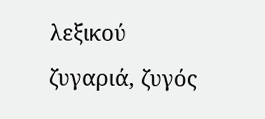λεξικού
ζυγαριά, ζυγός